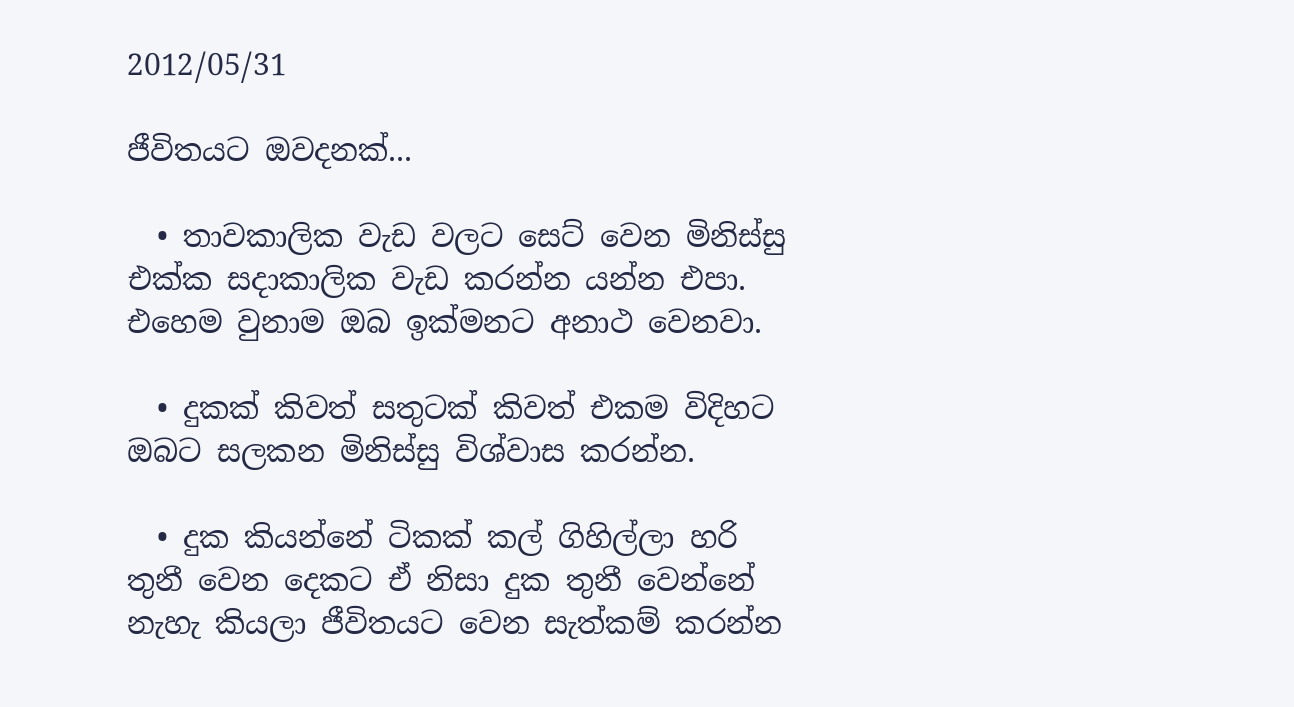2012/05/31

ජීවිතයට ඔවදනක්...

  • තාවකාලික වැඩ වලට සෙට් වෙන මිනිස්සු එක්ක සදාකාලික වැඩ කරන්න යන්න එපා. එහෙම වුනාම ඔබ ඉක්මනට අනාථ වෙනවා.

  • දුකක් කිවත් සතුටක් කිවත් එකම විදිහට ඔබට සලකන මිනිස්සු විශ්වාස කරන්න.

  • දුක කියන්නේ ටිකක් කල් ගිහිල්ලා හරි තුනී වෙන දෙකට ඒ නිසා දුක තුනී වෙන්නේ නැහැ කියලා ජීවිතයට වෙන සැත්කම් කරන්න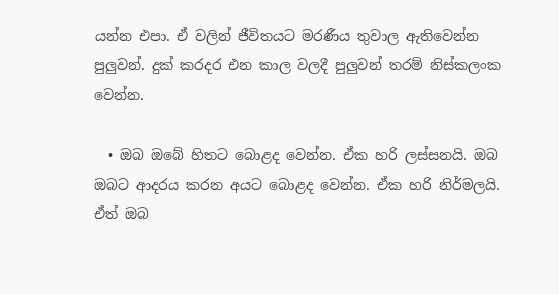යන්න එපා. ඒ වලින් ජීවිතයට මරණීය තුවාල ඇතිවෙන්න පුලුවන්. දුක් කරදර එන කාල වලදී පුලුවන් තරම් නිස්කලංක වෙන්න.

  • ඔබ ඔබේ හිතට බොළද වෙන්න. ඒක හරි ලස්සනයි. ඔබ ඔබට ආදරය කරන අයට බොළද වෙන්න. ඒක හරි නිර්මලයි. ඒත් ඔබ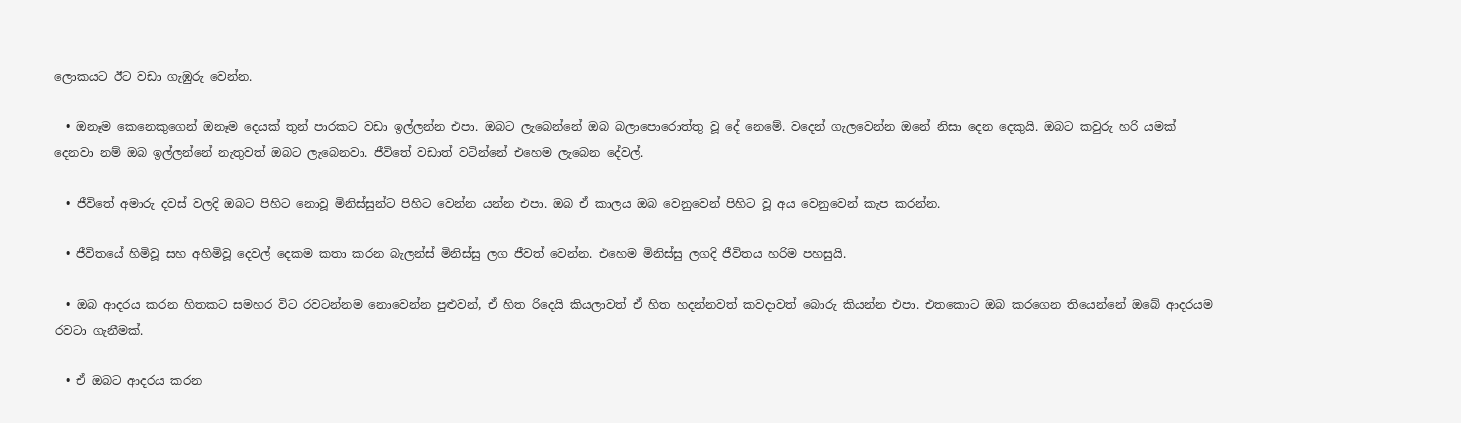ලොකයට ඊට වඩා ගැඹුරු වෙන්න.

  • ඔනෑම කෙනෙකුගෙන් ඔනෑම දෙයක් තුන් පාරකට වඩා ඉල්ලන්න එපා. ඔබට ලැබෙන්නේ ඔබ බලාපොරොත්තු වූ දේ නෙමේ. වදෙන් ගැලවෙන්න ඔනේ නිසා දෙන දෙකුයි. ඔබට කවුරු හරි යමක් දෙනවා නම් ඔබ ඉල්ලන්නේ නැතුවත් ඔබට ලැබෙනවා. ජීවිතේ වඩාත් වටින්නේ එහෙම ලැබෙන දේවල්.

  • ජීවිතේ අමාරු දවස් වලදි ඔබට පිහිට නොවූ මිනිස්සුන්ට පිහිට වෙන්න යන්න එපා. ඔබ ඒ කාලය ඔබ වෙනුවෙන් පිහිට වූ අය වෙනුවෙන් කැප කරන්න.

  • ජීවිතයේ හිමිවූ සහ අහිමිවූ දෙවල් දෙකම කතා කරන බැලන්ස් මිනිස්සු ලග ජීවත් වෙන්න. එහෙම මිනිස්සු ලගදි ජීවිතය හරිම පහසුයි.

  • ඔබ ආදරය කරන හිතකට සමහර විට රවටන්නම නොවෙන්න පුළුවන්, ඒ හිත රිදෙයි කියලාවත් ඒ හිත හදන්නවත් කවදාවත් බොරු කියන්න එපා. එතකොට ඔබ කරගෙන තියෙන්නේ ඔබේ ආදරයම රවටා ගැනීමක්.

  • ඒ ඔබට ආදරය කරන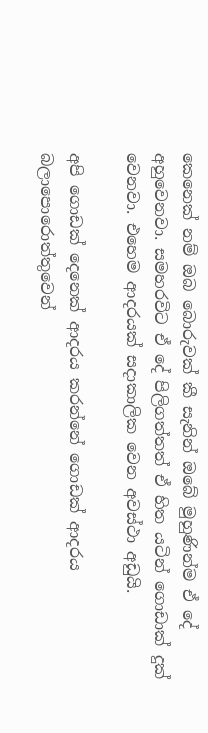කෙනෙක් නම් ඔබ බොරුවක් කී සැනින් ඔබේ මුහුණින්ම ඒ දේ අහුවෙනවා. සමහරවිට ඒ දේ පිලිගත්තත් ඒ හිත යටින් ගොඩාක් දුක් වෙනවා. එහෙම ආදරයක් සදාකාලික වෙන අවස්ථා අඩුයි.

අපි ගොඩක් දෙනෙක් ආදරය කරන්නේ ගොඩක් ආදරය බලාපොරොත්තුවෙන්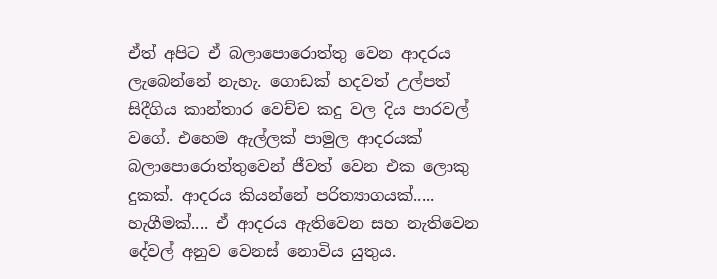ඒත් අපිට ඒ බලාපොරොත්තු වෙන ආදරය ලැබෙන්නේ නැහැ. ගොඩක් හදවත් උල්පත් සිදීගිය කාන්තාර වෙච්ච කදු වල දිය පාරවල් වගේ. එහෙම ඇල්ලක් පාමුල ආදරයක් බලාපොරොත්තුවෙන් ජීවත් වෙන එක ලොකු දුකක්. ආදරය කියන්නේ පරිත්‍යාගයක්..... හැගීමක්.... ඒ ආදරය ඇතිවෙන සහ නැතිවෙන දේවල් අනුව වෙනස් නොවිය යුතුය.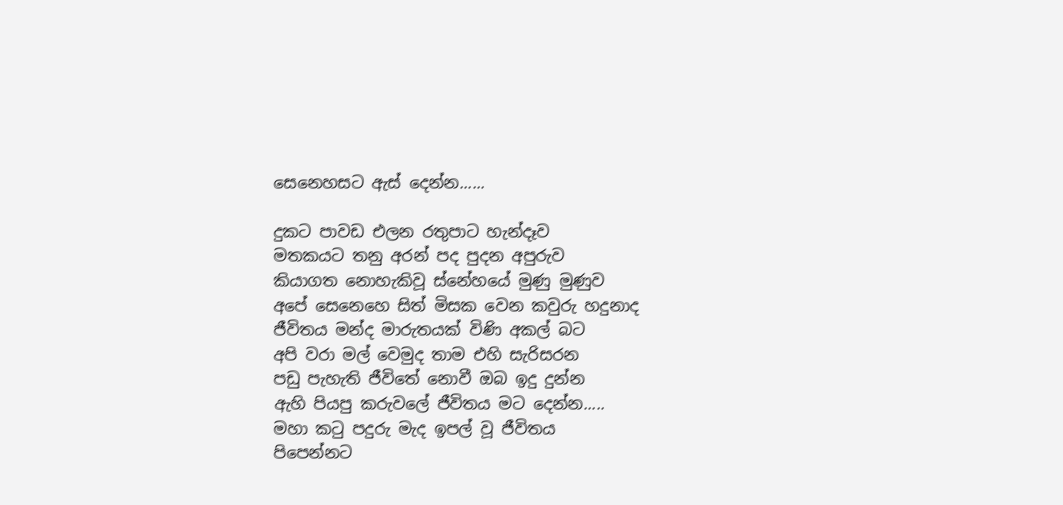සෙනෙහසට ඇස් දෙන්න......

දුකට පාවඩ එලන රතුපාට හැන්දෑව
මතකයට තනු අරන් පද පුදන අපුරුව
කියාගත නොහැකිවූ ස්නේහයේ මුණු මුණුව
අපේ සෙනෙහෙ සිත් මිසක වෙන කවුරු හදුනාද
ජීවිතය මන්ද මාරුතයක් විණි අකල් බට
අපි වරා මල් වෙමුද තාම එහි සැරිසරන
පඩු පැහැති ජීවිතේ නොවී ඔබ ඉදු දුන්න
ඇහි පියපු කරුවලේ ජීවිතය මට දෙන්න.....
මහා කටු පදුරු මැද ඉපල් වූ ජීවිතය
පිපෙන්නට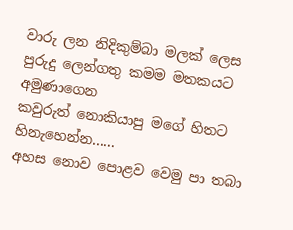වාරු ලන නිදිකුම්බා මලක් ලෙස
පුරුදු ලෙන්ගතු කමම මතකයට අමුණාගෙන
කවුරුත් නොකියාපු මගේ හිතට හිනැහෙන්න......
අහස නොව පොළව වෙමු පා තබා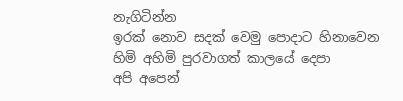නැගිටින්න
ඉරක් නොව සදක් වෙමු පොදාට හිනාවෙන
හිමි අහිමි පුරවාගත් කාලයේ දෙපා
අපි අපෙන්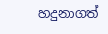හදුනාගත්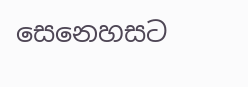සෙනෙහසට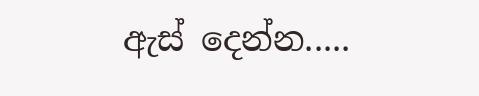ඇස් දෙන්න.....